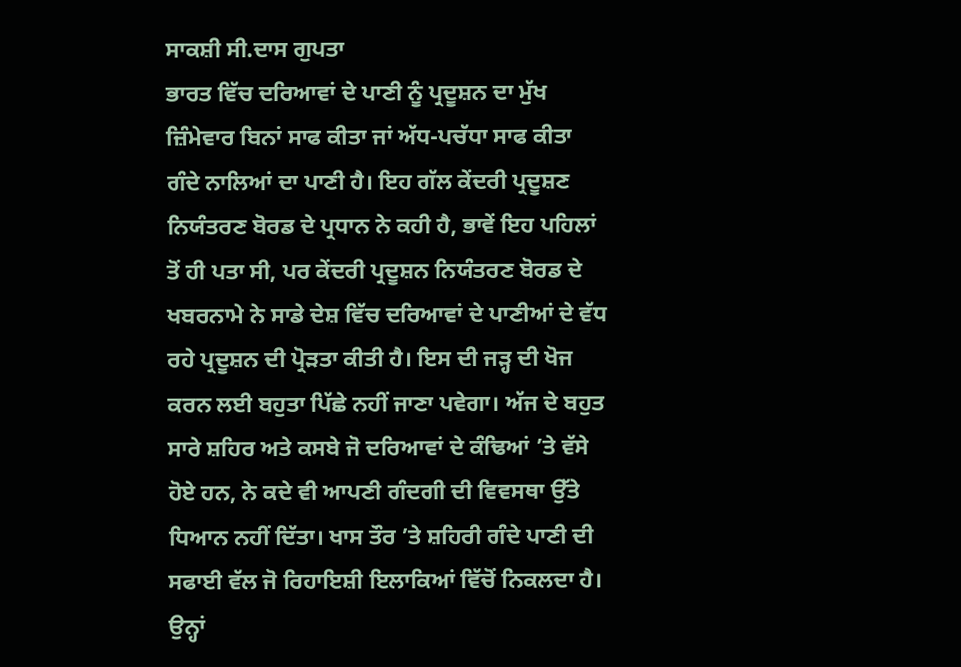ਸਾਕਸ਼ੀ ਸੀ.ਦਾਸ ਗੁਪਤਾ
ਭਾਰਤ ਵਿੱਚ ਦਰਿਆਵਾਂ ਦੇ ਪਾਣੀ ਨੂੰ ਪ੍ਰਦੂਸ਼ਨ ਦਾ ਮੁੱਖ ਜ਼ਿੰਮੇਵਾਰ ਬਿਨਾਂ ਸਾਫ ਕੀਤਾ ਜਾਂ ਅੱਧ-ਪਚੱਧਾ ਸਾਫ ਕੀਤਾ ਗੰਦੇ ਨਾਲਿਆਂ ਦਾ ਪਾਣੀ ਹੈ। ਇਹ ਗੱਲ ਕੇਂਦਰੀ ਪ੍ਰਦੂਸ਼ਣ ਨਿਯੰਤਰਣ ਬੋਰਡ ਦੇ ਪ੍ਰਧਾਨ ਨੇ ਕਹੀ ਹੈ, ਭਾਵੇਂ ਇਹ ਪਹਿਲਾਂ ਤੋਂ ਹੀ ਪਤਾ ਸੀ, ਪਰ ਕੇਂਦਰੀ ਪ੍ਰਦੂਸ਼ਨ ਨਿਯੰਤਰਣ ਬੋਰਡ ਦੇ ਖਬਰਨਾਮੇ ਨੇ ਸਾਡੇ ਦੇਸ਼ ਵਿੱਚ ਦਰਿਆਵਾਂ ਦੇ ਪਾਣੀਆਂ ਦੇ ਵੱਧ ਰਹੇ ਪ੍ਰਦੂਸ਼ਨ ਦੀ ਪ੍ਰੋੜਤਾ ਕੀਤੀ ਹੈ। ਇਸ ਦੀ ਜੜ੍ਹ ਦੀ ਖੋਜ ਕਰਨ ਲਈ ਬਹੁਤਾ ਪਿੱਛੇ ਨਹੀਂ ਜਾਣਾ ਪਵੇਗਾ। ਅੱਜ ਦੇ ਬਹੁਤ ਸਾਰੇ ਸ਼ਹਿਰ ਅਤੇ ਕਸਬੇ ਜੋ ਦਰਿਆਵਾਂ ਦੇ ਕੰਢਿਆਂ ’ਤੇ ਵੱਸੇ ਹੋਏ ਹਨ, ਨੇ ਕਦੇ ਵੀ ਆਪਣੀ ਗੰਦਗੀ ਦੀ ਵਿਵਸਥਾ ਉੱਤੇ ਧਿਆਨ ਨਹੀਂ ਦਿੱਤਾ। ਖਾਸ ਤੌਰ ’ਤੇ ਸ਼ਹਿਰੀ ਗੰਦੇ ਪਾਣੀ ਦੀ ਸਫਾਈ ਵੱਲ ਜੋ ਰਿਹਾਇਸ਼ੀ ਇਲਾਕਿਆਂ ਵਿੱਚੋਂ ਨਿਕਲਦਾ ਹੈ। ਉਨ੍ਹਾਂ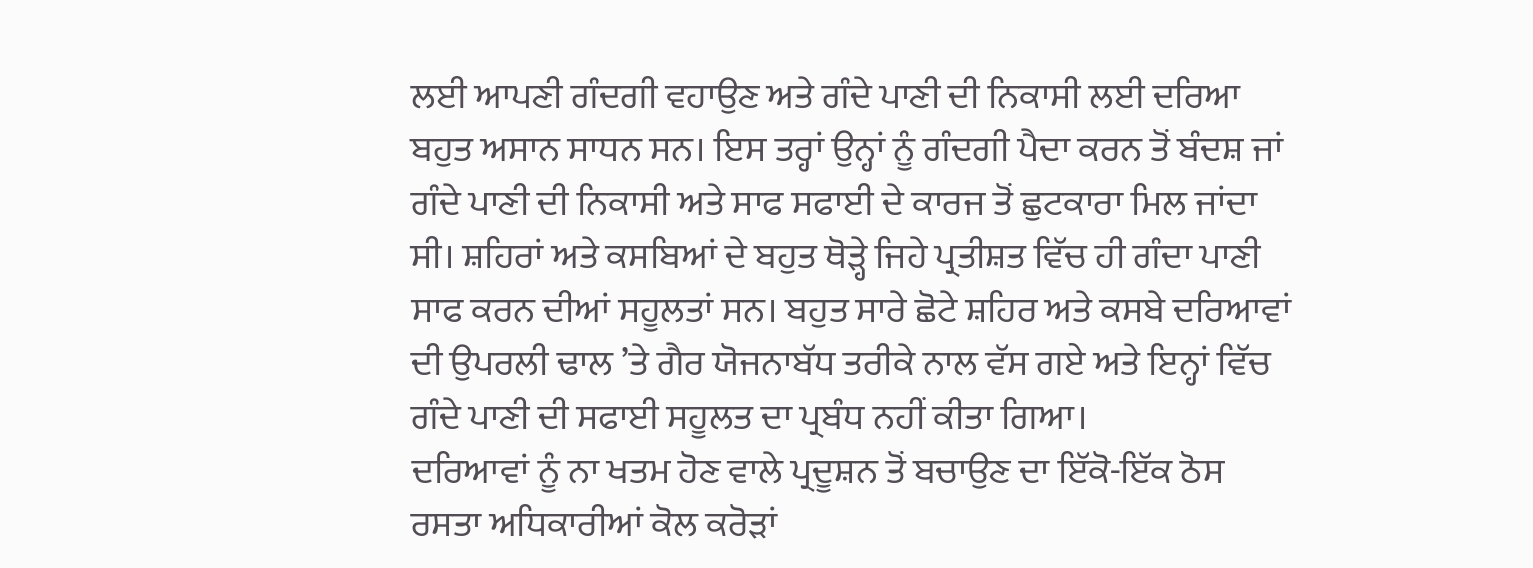ਲਈ ਆਪਣੀ ਗੰਦਗੀ ਵਹਾਉਣ ਅਤੇ ਗੰਦੇ ਪਾਣੀ ਦੀ ਨਿਕਾਸੀ ਲਈ ਦਰਿਆ ਬਹੁਤ ਅਸਾਨ ਸਾਧਨ ਸਨ। ਇਸ ਤਰ੍ਹਾਂ ਉਨ੍ਹਾਂ ਨੂੰ ਗੰਦਗੀ ਪੈਦਾ ਕਰਨ ਤੋਂ ਬੰਦਸ਼ ਜਾਂ ਗੰਦੇ ਪਾਣੀ ਦੀ ਨਿਕਾਸੀ ਅਤੇ ਸਾਫ ਸਫਾਈ ਦੇ ਕਾਰਜ ਤੋਂ ਛੁਟਕਾਰਾ ਮਿਲ ਜਾਂਦਾ ਸੀ। ਸ਼ਹਿਰਾਂ ਅਤੇ ਕਸਬਿਆਂ ਦੇ ਬਹੁਤ ਥੋੜ੍ਹੇ ਜਿਹੇ ਪ੍ਰਤੀਸ਼ਤ ਵਿੱਚ ਹੀ ਗੰਦਾ ਪਾਣੀ ਸਾਫ ਕਰਨ ਦੀਆਂ ਸਹੂਲਤਾਂ ਸਨ। ਬਹੁਤ ਸਾਰੇ ਛੋਟੇ ਸ਼ਹਿਰ ਅਤੇ ਕਸਬੇ ਦਰਿਆਵਾਂ ਦੀ ਉਪਰਲੀ ਢਾਲ ’ਤੇ ਗੈਰ ਯੋਜਨਾਬੱਧ ਤਰੀਕੇ ਨਾਲ ਵੱਸ ਗਏ ਅਤੇ ਇਨ੍ਹਾਂ ਵਿੱਚ ਗੰਦੇ ਪਾਣੀ ਦੀ ਸਫਾਈ ਸਹੂਲਤ ਦਾ ਪ੍ਰਬੰਧ ਨਹੀਂ ਕੀਤਾ ਗਿਆ।
ਦਰਿਆਵਾਂ ਨੂੰ ਨਾ ਖਤਮ ਹੋਣ ਵਾਲੇ ਪ੍ਰਦੂਸ਼ਨ ਤੋਂ ਬਚਾਉਣ ਦਾ ਇੱਕੋ-ਇੱਕ ਠੋਸ ਰਸਤਾ ਅਧਿਕਾਰੀਆਂ ਕੋਲ ਕਰੋੜਾਂ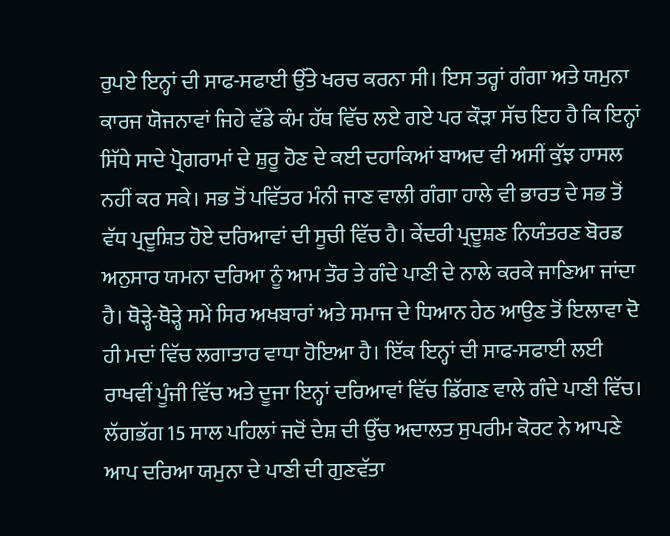ਰੁਪਏ ਇਨ੍ਹਾਂ ਦੀ ਸਾਫ-ਸਫਾਈ ਉੱਤੇ ਖਰਚ ਕਰਨਾ ਸੀ। ਇਸ ਤਰ੍ਹਾਂ ਗੰਗਾ ਅਤੇ ਯਮੁਨਾ ਕਾਰਜ ਯੋਜਨਾਵਾਂ ਜਿਹੇ ਵੱਡੇ ਕੰਮ ਹੱਥ ਵਿੱਚ ਲਏ ਗਏ ਪਰ ਕੌੜਾ ਸੱਚ ਇਹ ਹੈ ਕਿ ਇਨ੍ਹਾਂ ਸਿੱਧੇ ਸਾਦੇ ਪ੍ਰੋਗਰਾਮਾਂ ਦੇ ਸ਼ੁਰੂ ਹੋਣ ਦੇ ਕਈ ਦਹਾਕਿਆਂ ਬਾਅਦ ਵੀ ਅਸੀਂ ਕੁੱਝ ਹਾਸਲ ਨਹੀਂ ਕਰ ਸਕੇ। ਸਭ ਤੋਂ ਪਵਿੱਤਰ ਮੰਨੀ ਜਾਣ ਵਾਲੀ ਗੰਗਾ ਹਾਲੇ ਵੀ ਭਾਰਤ ਦੇ ਸਭ ਤੋਂ ਵੱਧ ਪ੍ਰਦੂਸ਼ਿਤ ਹੋਏ ਦਰਿਆਵਾਂ ਦੀ ਸੂਚੀ ਵਿੱਚ ਹੈ। ਕੇਂਦਰੀ ਪ੍ਰਦੂਸ਼ਣ ਨਿਯੰਤਰਣ ਬੋਰਡ ਅਨੁਸਾਰ ਯਮਨਾ ਦਰਿਆ ਨੂੰ ਆਮ ਤੌਰ ਤੇ ਗੰਦੇ ਪਾਣੀ ਦੇ ਨਾਲੇ ਕਰਕੇ ਜਾਣਿਆ ਜਾਂਦਾ ਹੈ। ਥੋੜ੍ਹੇ-ਥੋੜ੍ਹੇ ਸਮੇਂ ਸਿਰ ਅਖਬਾਰਾਂ ਅਤੇ ਸਮਾਜ ਦੇ ਧਿਆਨ ਹੇਠ ਆਉਣ ਤੋਂ ਇਲਾਵਾ ਦੋ ਹੀ ਮਦਾਂ ਵਿੱਚ ਲਗਾਤਾਰ ਵਾਧਾ ਹੋਇਆ ਹੈ। ਇੱਕ ਇਨ੍ਹਾਂ ਦੀ ਸਾਫ-ਸਫਾਈ ਲਈ ਰਾਖਵੀਂ ਪੂੰਜੀ ਵਿੱਚ ਅਤੇ ਦੂਜਾ ਇਨ੍ਹਾਂ ਦਰਿਆਵਾਂ ਵਿੱਚ ਡਿੱਗਣ ਵਾਲੇ ਗੰਦੇ ਪਾਣੀ ਵਿੱਚ।
ਲੱਗਭੱਗ 15 ਸਾਲ ਪਹਿਲਾਂ ਜਦੋਂ ਦੇਸ਼ ਦੀ ਉੱਚ ਅਦਾਲਤ ਸੁਪਰੀਮ ਕੋਰਟ ਨੇ ਆਪਣੇ ਆਪ ਦਰਿਆ ਯਮੁਨਾ ਦੇ ਪਾਣੀ ਦੀ ਗੁਣਵੱਤਾ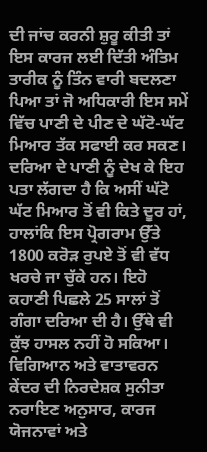ਦੀ ਜਾਂਚ ਕਰਨੀ ਸ਼ੁਰੂ ਕੀਤੀ ਤਾਂ ਇਸ ਕਾਰਜ ਲਈ ਦਿੱਤੀ ਅੰਤਿਮ ਤਾਰੀਕ ਨੂੰ ਤਿੰਨ ਵਾਰੀ ਬਦਲਣਾ ਪਿਆ ਤਾਂ ਜੋ ਅਧਿਕਾਰੀ ਇਸ ਸਮੇਂ ਵਿੱਚ ਪਾਣੀ ਦੇ ਪੀਣ ਦੇ ਘੱਟੋ-ਘੱਟ ਮਿਆਰ ਤੱਕ ਸਫਾਈ ਕਰ ਸਕਣ। ਦਰਿਆ ਦੇ ਪਾਣੀ ਨੂੰ ਦੇਖ ਕੇ ਇਹ ਪਤਾ ਲੱਗਦਾ ਹੈ ਕਿ ਅਸੀਂ ਘੱਟੋ ਘੱਟ ਮਿਆਰ ਤੋਂ ਵੀ ਕਿਤੇ ਦੂਰ ਹਾਂ, ਹਾਲਾਂਕਿ ਇਸ ਪ੍ਰੋਗਰਾਮ ਉੱਤੇ 1800 ਕਰੋੜ ਰੁਪਏ ਤੋਂ ਵੀ ਵੱਧ ਖਰਚੇ ਜਾ ਚੁੱਕੇ ਹਨ। ਇਹੋ ਕਹਾਣੀ ਪਿਛਲੇ 25 ਸਾਲਾਂ ਤੋਂ ਗੰਗਾ ਦਰਿਆ ਦੀ ਹੈ। ਉੱਥੇ ਵੀ ਕੁੱਝ ਹਾਸਲ ਨਹੀਂ ਹੋ ਸਕਿਆ।
ਵਿਗਿਆਨ ਅਤੇ ਵਾਤਾਵਰਨ ਕੇਂਦਰ ਦੀ ਨਿਰਦੇਸ਼ਕ ਸੁਨੀਤਾ ਨਰਾਇਣ ਅਨੁਸਾਰ, ਕਾਰਜ ਯੋਜਨਾਵਾਂ ਅਤੇ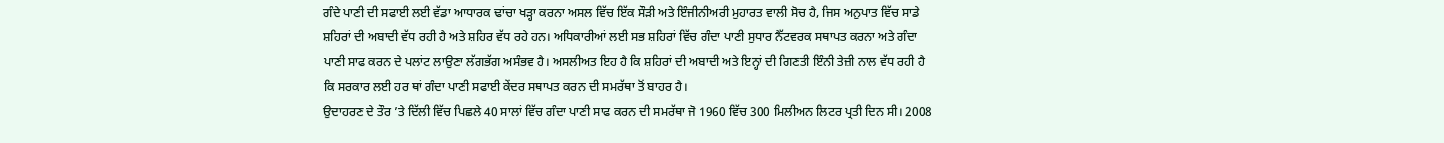ਗੰਦੇ ਪਾਣੀ ਦੀ ਸਫਾਈ ਲਈ ਵੱਡਾ ਆਧਾਰਕ ਢਾਂਚਾ ਖੜ੍ਹਾ ਕਰਨਾ ਅਸਲ ਵਿੱਚ ਇੱਕ ਸੌੜੀ ਅਤੇ ਇੰਜੀਨੀਅਰੀ ਮੁਹਾਰਤ ਵਾਲੀ ਸੋਚ ਹੈ, ਜਿਸ ਅਨੁਪਾਤ ਵਿੱਚ ਸਾਡੇ ਸ਼ਹਿਰਾਂ ਦੀ ਅਬਾਦੀ ਵੱਧ ਰਹੀ ਹੈ ਅਤੇ ਸ਼ਹਿਰ ਵੱਧ ਰਹੇ ਹਨ। ਅਧਿਕਾਰੀਆਂ ਲਈ ਸਭ ਸ਼ਹਿਰਾਂ ਵਿੱਚ ਗੰਦਾ ਪਾਣੀ ਸੁਧਾਰ ਨੈੱਟਵਰਕ ਸਥਾਪਤ ਕਰਨਾ ਅਤੇ ਗੰਦਾ ਪਾਣੀ ਸਾਫ ਕਰਨ ਦੇ ਪਲਾਂਟ ਲਾਉਣਾ ਲੱਗਭੱਗ ਅਸੰਭਵ ਹੈ। ਅਸਲੀਅਤ ਇਹ ਹੈ ਕਿ ਸ਼ਹਿਰਾਂ ਦੀ ਅਬਾਦੀ ਅਤੇ ਇਨ੍ਹਾਂ ਦੀ ਗਿਣਤੀ ਇੰਨੀ ਤੇਜ਼ੀ ਨਾਲ ਵੱਧ ਰਹੀ ਹੈ ਕਿ ਸਰਕਾਰ ਲਈ ਹਰ ਥਾਂ ਗੰਦਾ ਪਾਣੀ ਸਫਾਈ ਕੇਂਦਰ ਸਥਾਪਤ ਕਰਨ ਦੀ ਸਮਰੱਥਾ ਤੋਂ ਬਾਹਰ ਹੈ।
ਉਦਾਹਰਣ ਦੇ ਤੌਰ ’ਤੇ ਦਿੱਲੀ ਵਿੱਚ ਪਿਛਲੇ 40 ਸਾਲਾਂ ਵਿੱਚ ਗੰਦਾ ਪਾਣੀ ਸਾਫ ਕਰਨ ਦੀ ਸਮਰੱਥਾ ਜੋ 1960 ਵਿੱਚ 300 ਮਿਲੀਅਨ ਲਿਟਰ ਪ੍ਰਤੀ ਦਿਨ ਸੀ। 2008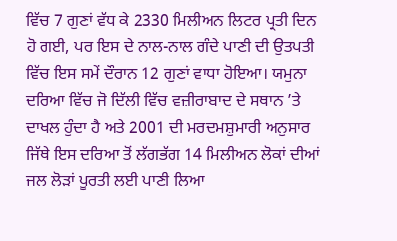ਵਿੱਚ 7 ਗੁਣਾਂ ਵੱਧ ਕੇ 2330 ਮਿਲੀਅਨ ਲਿਟਰ ਪ੍ਰਤੀ ਦਿਨ ਹੋ ਗਈ, ਪਰ ਇਸ ਦੇ ਨਾਲ-ਨਾਲ ਗੰਦੇ ਪਾਣੀ ਦੀ ਉਤਪਤੀ ਵਿੱਚ ਇਸ ਸਮੇਂ ਦੌਰਾਨ 12 ਗੁਣਾਂ ਵਾਧਾ ਹੋਇਆ। ਯਮੁਨਾ ਦਰਿਆ ਵਿੱਚ ਜੋ ਦਿੱਲੀ ਵਿੱਚ ਵਜ਼ੀਰਾਬਾਦ ਦੇ ਸਥਾਨ ’ਤੇ ਦਾਖਲ ਹੁੰਦਾ ਹੈ ਅਤੇ 2001 ਦੀ ਮਰਦਮਸ਼ੁਮਾਰੀ ਅਨੁਸਾਰ ਜਿੱਥੇ ਇਸ ਦਰਿਆ ਤੋਂ ਲੱਗਭੱਗ 14 ਮਿਲੀਅਨ ਲੋਕਾਂ ਦੀਆਂ ਜਲ ਲੋੜਾਂ ਪੂਰਤੀ ਲਈ ਪਾਣੀ ਲਿਆ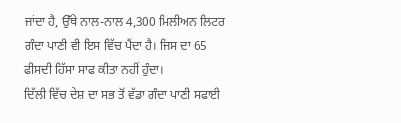ਜਾਂਦਾ ਹੈ, ਉੱਥੇ ਨਾਲ-ਨਾਲ 4,300 ਮਿਲੀਅਨ ਲਿਟਰ ਗੰਦਾ ਪਾਣੀ ਵੀ ਇਸ ਵਿੱਚ ਪੈਂਦਾ ਹੈ। ਜਿਸ ਦਾ 65 ਫੀਸਦੀ ਹਿੱਸਾ ਸਾਫ ਕੀਤਾ ਨਹੀਂ ਹੁੰਦਾ।
ਦਿੱਲੀ ਵਿੱਚ ਦੇਸ਼ ਦਾ ਸਭ ਤੋਂ ਵੱਡਾ ਗੰਦਾ ਪਾਣੀ ਸਫਾਈ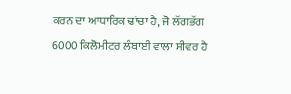ਕਰਨ ਦਾ ਆਧਾਰਿਕ ਢਾਂਚਾ ਹੈ, ਜੋ ਲੱਗਭੱਗ 6000 ਕਿਲੋਮੀਟਰ ਲੰਬਾਈ ਵਾਲਾ ਸੀਵਰ ਹੈ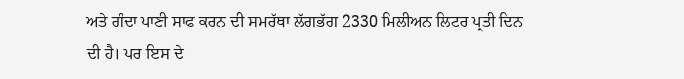ਅਤੇ ਗੰਦਾ ਪਾਣੀ ਸਾਫ ਕਰਨ ਦੀ ਸਮਰੱਥਾ ਲੱਗਭੱਗ 2330 ਮਿਲੀਅਨ ਲਿਟਰ ਪ੍ਰਤੀ ਦਿਨ ਦੀ ਹੈ। ਪਰ ਇਸ ਦੇ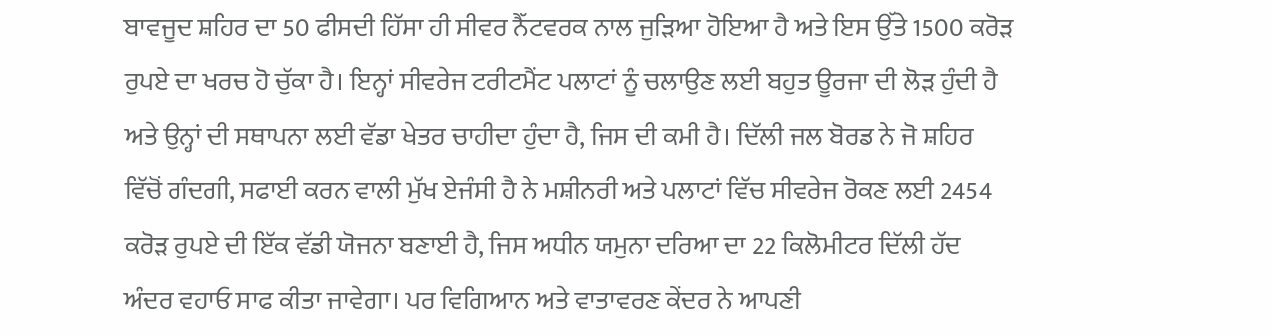ਬਾਵਜੂਦ ਸ਼ਹਿਰ ਦਾ 50 ਫੀਸਦੀ ਹਿੱਸਾ ਹੀ ਸੀਵਰ ਨੈੱਟਵਰਕ ਨਾਲ ਜੁੜਿਆ ਹੋਇਆ ਹੈ ਅਤੇ ਇਸ ਉੱਤੇ 1500 ਕਰੋੜ ਰੁਪਏ ਦਾ ਖਰਚ ਹੋ ਚੁੱਕਾ ਹੈ। ਇਨ੍ਹਾਂ ਸੀਵਰੇਜ ਟਰੀਟਮੈਂਟ ਪਲਾਟਾਂ ਨੂੰ ਚਲਾਉਣ ਲਈ ਬਹੁਤ ਊਰਜਾ ਦੀ ਲੋੜ ਹੁੰਦੀ ਹੈ ਅਤੇ ਉਨ੍ਹਾਂ ਦੀ ਸਥਾਪਨਾ ਲਈ ਵੱਡਾ ਖੇਤਰ ਚਾਹੀਦਾ ਹੁੰਦਾ ਹੈ, ਜਿਸ ਦੀ ਕਮੀ ਹੈ। ਦਿੱਲੀ ਜਲ ਬੋਰਡ ਨੇ ਜੋ ਸ਼ਹਿਰ ਵਿੱਚੋਂ ਗੰਦਗੀ, ਸਫਾਈ ਕਰਨ ਵਾਲੀ ਮੁੱਖ ਏਜੰਸੀ ਹੈ ਨੇ ਮਸ਼ੀਨਰੀ ਅਤੇ ਪਲਾਟਾਂ ਵਿੱਚ ਸੀਵਰੇਜ ਰੋਕਣ ਲਈ 2454 ਕਰੋੜ ਰੁਪਏ ਦੀ ਇੱਕ ਵੱਡੀ ਯੋਜਨਾ ਬਣਾਈ ਹੈ, ਜਿਸ ਅਧੀਨ ਯਮੁਨਾ ਦਰਿਆ ਦਾ 22 ਕਿਲੋਮੀਟਰ ਦਿੱਲੀ ਹੱਦ ਅੰਦਰ ਵਹਾਓ ਸਾਫ ਕੀਤਾ ਜਾਵੇਗਾ। ਪਰ ਵਿਗਿਆਨ ਅਤੇ ਵਾਤਾਵਰਣ ਕੇਂਦਰ ਨੇ ਆਪਣੀ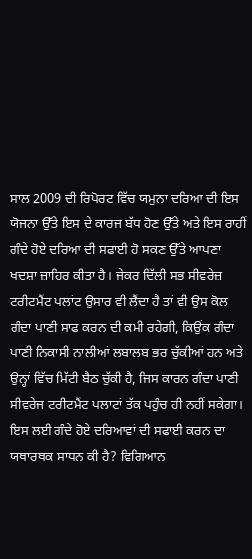ਸਾਲ 2009 ਦੀ ਰਿਪੋਰਟ ਵਿੱਚ ਯਮੁਨਾ ਦਰਿਆ ਦੀ ਇਸ ਯੋਜਨਾ ਉੱਤੇ ਇਸ ਦੇ ਕਾਰਜ ਬੱਧ ਹੋਣ ਉੱਤੇ ਅਤੇ ਇਸ ਰਾਹੀਂ ਗੰਦੇ ਹੋਏ ਦਰਿਆ ਦੀ ਸਫਾਈ ਹੋ ਸਕਣ ਉੱਤੇ ਆਪਣਾ ਖਦਸ਼ਾ ਜ਼ਾਹਿਰ ਕੀਤਾ ਹੈ। ਜੇਕਰ ਦਿੱਲੀ ਸਭ ਸੀਵਰੇਜ਼ ਟਰੀਟਮੈਂਟ ਪਲਾਂਟ ਉਸਾਰ ਵੀ ਲੈਂਦਾ ਹੈ ਤਾਂ ਵੀ ਉਸ ਕੋਲ ਗੰਦਾ ਪਾਣੀ ਸਾਫ ਕਰਨ ਦੀ ਕਮੀ ਰਹੇਗੀ, ਕਿਉਂਕ ਗੰਦਾ ਪਾਣੀ ਨਿਕਾਸੀ ਨਾਲੀਆਂ ਲਬਾਲਬ ਭਰ ਚੁੱਕੀਆਂ ਹਨ ਅਤੇ ਉਨ੍ਹਾਂ ਵਿੱਚ ਮਿੱਟੀ ਬੈਠ ਚੁੱਕੀ ਹੈ, ਜਿਸ ਕਾਰਨ ਗੰਦਾ ਪਾਣੀ ਸੀਵਰੇਜ ਟਰੀਟਮੈਂਟ ਪਲਾਟਾਂ ਤੱਕ ਪਹੁੰਚ ਹੀ ਨਹੀਂ ਸਕੇਗਾ।
ਇਸ ਲਈ ਗੰਦੇ ਹੋਏ ਦਰਿਆਵਾਂ ਦੀ ਸਫਾਈ ਕਰਨ ਦਾ ਯਥਾਰਥਕ ਸਾਧਨ ਕੀ ਹੈ? ਵਿਗਿਆਨ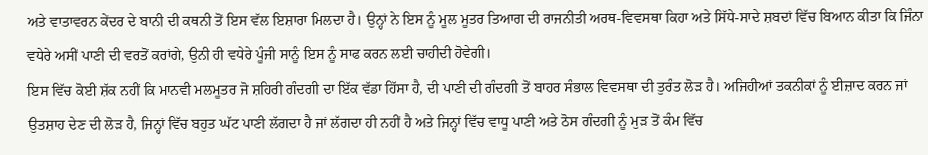ਅਤੇ ਵਾਤਾਵਰਨ ਕੇਂਦਰ ਦੇ ਬਾਨੀ ਦੀ ਕਥਨੀ ਤੋਂ ਇਸ ਵੱਲ ਇਸ਼ਾਰਾ ਮਿਲਦਾ ਹੈ। ਉਨ੍ਹਾਂ ਨੇ ਇਸ ਨੂੰ ਮੂਲ ਮੂਤਰ ਤਿਆਗ ਦੀ ਰਾਜਨੀਤੀ ਅਰਥ-ਵਿਵਸਥਾ ਕਿਹਾ ਅਤੇ ਸਿੱਧੇ-ਸਾਦੇ ਸ਼ਬਦਾਂ ਵਿੱਚ ਬਿਆਨ ਕੀਤਾ ਕਿ ਜਿੰਨਾ ਵਧੇਰੇ ਅਸੀਂ ਪਾਣੀ ਦੀ ਵਰਤੋਂ ਕਰਾਂਗੇ, ਉਨੀ ਹੀ ਵਧੇਰੇ ਪੂੰਜੀ ਸਾਨੂੰ ਇਸ ਨੂੰ ਸਾਫ ਕਰਨ ਲਈ ਚਾਹੀਦੀ ਹੋਵੇਗੀ।
ਇਸ ਵਿੱਚ ਕੋਈ ਸ਼ੱਕ ਨਹੀਂ ਕਿ ਮਾਨਵੀ ਮਲਮੂਤਰ ਜੋ ਸ਼ਹਿਰੀ ਗੰਦਗੀ ਦਾ ਇੱਕ ਵੱਡਾ ਹਿੱਸਾ ਹੈ, ਦੀ ਪਾਣੀ ਦੀ ਗੰਦਗੀ ਤੋਂ ਬਾਹਰ ਸੰਭਾਲ ਵਿਵਸਥਾ ਦੀ ਤੁਰੰਤ ਲੋੜ ਹੈ। ਅਜਿਹੀਆਂ ਤਕਨੀਕਾਂ ਨੂੰ ਈਜ਼ਾਦ ਕਰਨ ਜਾਂ ਉਤਸ਼ਾਹ ਦੇਣ ਦੀ ਲੋੜ ਹੈ, ਜਿਨ੍ਹਾਂ ਵਿੱਚ ਬਹੁਤ ਘੱਟ ਪਾਣੀ ਲੱਗਦਾ ਹੈ ਜਾਂ ਲੱਗਦਾ ਹੀ ਨਹੀਂ ਹੈ ਅਤੇ ਜਿਨ੍ਹਾਂ ਵਿੱਚ ਵਾਧੂ ਪਾਣੀ ਅਤੇ ਠੋਸ ਗੰਦਗੀ ਨੂੰ ਮੁੜ ਤੋਂ ਕੰਮ ਵਿੱਚ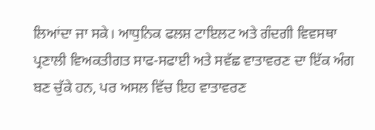ਲਿਆਂਦਾ ਜਾ ਸਕੇ। ਆਧੁਨਿਕ ਫਲਸ਼ ਟਾਇਲਟ ਅਤੇ ਗੰਦਗੀ ਵਿਵਸਥਾ ਪ੍ਰਣਾਲੀ ਵਿਅਕਤੀਗਤ ਸਾਫ-ਸਫਾਈ ਅਤੇ ਸਵੱਛ ਵਾਤਾਵਰਣ ਦਾ ਇੱਕ ਅੰਗ ਬਣ ਚੁੱਕੇ ਹਨ, ਪਰ ਅਸਲ ਵਿੱਚ ਇਹ ਵਾਤਾਵਰਣ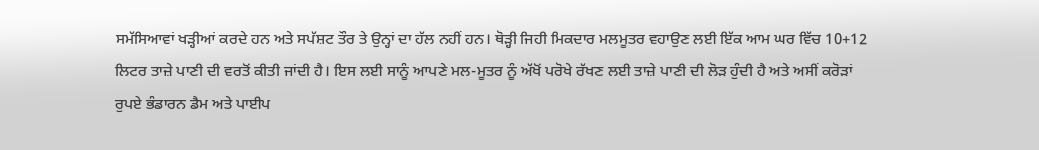ਸਮੱਸਿਆਵਾਂ ਖੜ੍ਹੀਆਂ ਕਰਦੇ ਹਨ ਅਤੇ ਸਪੱਸ਼ਟ ਤੌਰ ਤੇ ਉਨ੍ਹਾਂ ਦਾ ਹੱਲ ਨਹੀਂ ਹਨ। ਥੋੜ੍ਹੀ ਜਿਹੀ ਮਿਕਦਾਰ ਮਲਮੂਤਰ ਵਹਾਉਣ ਲਈ ਇੱਕ ਆਮ ਘਰ ਵਿੱਚ 10+12 ਲਿਟਰ ਤਾਜ਼ੇ ਪਾਣੀ ਦੀ ਵਰਤੋਂ ਕੀਤੀ ਜਾਂਦੀ ਹੈ। ਇਸ ਲਈ ਸਾਨੂੰ ਆਪਣੇ ਮਲ-ਮੂਤਰ ਨੂੰ ਅੱਖੋਂ ਪਰੋਖੇ ਰੱਖਣ ਲਈ ਤਾਜ਼ੇ ਪਾਣੀ ਦੀ ਲੋੜ ਹੁੰਦੀ ਹੈ ਅਤੇ ਅਸੀਂ ਕਰੋੜਾਂ ਰੁਪਏ ਭੰਡਾਰਨ ਡੈਮ ਅਤੇ ਪਾਈਪ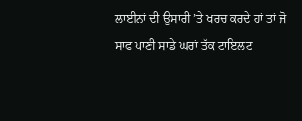ਲਾਈਨਾਂ ਦੀ ਉਸਾਰੀ ’ਤੇ ਖਰਚ ਕਰਦੇ ਹਾਂ ਤਾਂ ਜੋ ਸਾਫ ਪਾਣੀ ਸਾਡੇ ਘਰਾਂ ਤੱਕ ਟਾਇਲਟ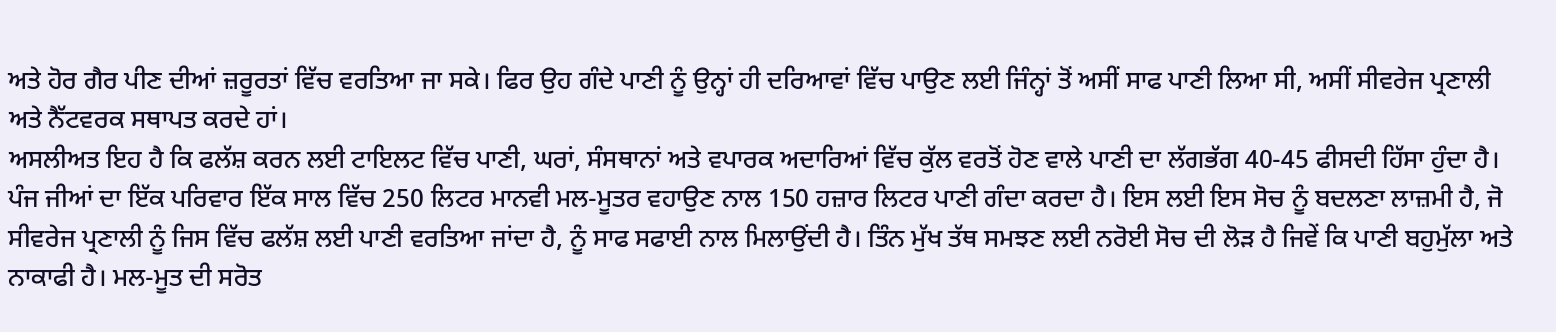ਅਤੇ ਹੋਰ ਗੈਰ ਪੀਣ ਦੀਆਂ ਜ਼ਰੂਰਤਾਂ ਵਿੱਚ ਵਰਤਿਆ ਜਾ ਸਕੇ। ਫਿਰ ਉਹ ਗੰਦੇ ਪਾਣੀ ਨੂੰ ਉਨ੍ਹਾਂ ਹੀ ਦਰਿਆਵਾਂ ਵਿੱਚ ਪਾਉਣ ਲਈ ਜਿੰਨ੍ਹਾਂ ਤੋਂ ਅਸੀਂ ਸਾਫ ਪਾਣੀ ਲਿਆ ਸੀ, ਅਸੀਂ ਸੀਵਰੇਜ ਪ੍ਰਣਾਲੀ ਅਤੇ ਨੈੱਟਵਰਕ ਸਥਾਪਤ ਕਰਦੇ ਹਾਂ।
ਅਸਲੀਅਤ ਇਹ ਹੈ ਕਿ ਫਲੱਸ਼ ਕਰਨ ਲਈ ਟਾਇਲਟ ਵਿੱਚ ਪਾਣੀ, ਘਰਾਂ, ਸੰਸਥਾਨਾਂ ਅਤੇ ਵਪਾਰਕ ਅਦਾਰਿਆਂ ਵਿੱਚ ਕੁੱਲ ਵਰਤੋਂ ਹੋਣ ਵਾਲੇ ਪਾਣੀ ਦਾ ਲੱਗਭੱਗ 40-45 ਫੀਸਦੀ ਹਿੱਸਾ ਹੁੰਦਾ ਹੈ। ਪੰਜ ਜੀਆਂ ਦਾ ਇੱਕ ਪਰਿਵਾਰ ਇੱਕ ਸਾਲ ਵਿੱਚ 250 ਲਿਟਰ ਮਾਨਵੀ ਮਲ-ਮੂਤਰ ਵਹਾਉਣ ਨਾਲ 150 ਹਜ਼ਾਰ ਲਿਟਰ ਪਾਣੀ ਗੰਦਾ ਕਰਦਾ ਹੈ। ਇਸ ਲਈ ਇਸ ਸੋਚ ਨੂੰ ਬਦਲਣਾ ਲਾਜ਼ਮੀ ਹੈ, ਜੋ ਸੀਵਰੇਜ ਪ੍ਰਣਾਲੀ ਨੂੰ ਜਿਸ ਵਿੱਚ ਫਲੱਸ਼ ਲਈ ਪਾਣੀ ਵਰਤਿਆ ਜਾਂਦਾ ਹੈ, ਨੂੰ ਸਾਫ ਸਫਾਈ ਨਾਲ ਮਿਲਾਉਂਦੀ ਹੈ। ਤਿੰਨ ਮੁੱਖ ਤੱਥ ਸਮਝਣ ਲਈ ਨਰੋਈ ਸੋਚ ਦੀ ਲੋੜ ਹੈ ਜਿਵੇਂ ਕਿ ਪਾਣੀ ਬਹੁਮੁੱਲਾ ਅਤੇ ਨਾਕਾਫੀ ਹੈ। ਮਲ-ਮੂਤ ਦੀ ਸਰੋਤ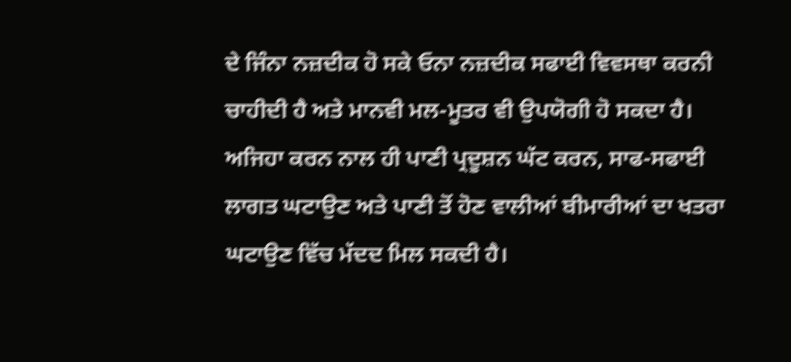ਦੇ ਜਿੰਨਾ ਨਜ਼ਦੀਕ ਹੋ ਸਕੇ ਓਨਾ ਨਜ਼ਦੀਕ ਸਫਾਈ ਵਿਵਸਥਾ ਕਰਨੀ ਚਾਹੀਦੀ ਹੈ ਅਤੇ ਮਾਨਵੀ ਮਲ-ਮੂਤਰ ਵੀ ਉਪਯੋਗੀ ਹੋ ਸਕਦਾ ਹੈ। ਅਜਿਹਾ ਕਰਨ ਨਾਲ ਹੀ ਪਾਣੀ ਪ੍ਰਦੂਸ਼ਨ ਘੱਟ ਕਰਨ, ਸਾਫ-ਸਫਾਈ ਲਾਗਤ ਘਟਾਉਣ ਅਤੇ ਪਾਣੀ ਤੋਂ ਹੋਣ ਵਾਲੀਆਂ ਬੀਮਾਰੀਆਂ ਦਾ ਖਤਰਾ ਘਟਾਉਣ ਵਿੱਚ ਮੱਦਦ ਮਿਲ ਸਕਦੀ ਹੈ।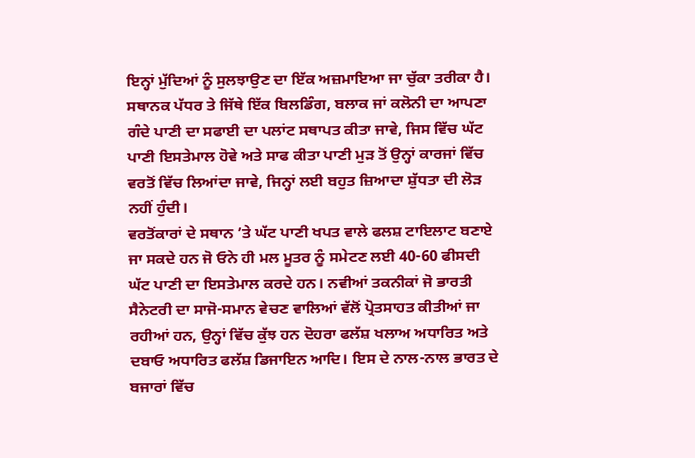ਇਨ੍ਹਾਂ ਮੁੱਦਿਆਂ ਨੂੰ ਸੁਲਝਾਉਣ ਦਾ ਇੱਕ ਅਜ਼ਮਾਇਆ ਜਾ ਚੁੱਕਾ ਤਰੀਕਾ ਹੈ। ਸਥਾਨਕ ਪੱਧਰ ਤੇ ਜਿੱਥੇ ਇੱਕ ਬਿਲਡਿੰਗ, ਬਲਾਕ ਜਾਂ ਕਲੋਨੀ ਦਾ ਆਪਣਾ ਗੰਦੇ ਪਾਣੀ ਦਾ ਸਫਾਈ ਦਾ ਪਲਾਂਟ ਸਥਾਪਤ ਕੀਤਾ ਜਾਵੇ, ਜਿਸ ਵਿੱਚ ਘੱਟ ਪਾਣੀ ਇਸਤੇਮਾਲ ਹੋਵੇ ਅਤੇ ਸਾਫ ਕੀਤਾ ਪਾਣੀ ਮੁੜ ਤੋਂ ਉਨ੍ਹਾਂ ਕਾਰਜਾਂ ਵਿੱਚ ਵਰਤੋਂ ਵਿੱਚ ਲਿਆਂਦਾ ਜਾਵੇ, ਜਿਨ੍ਹਾਂ ਲਈ ਬਹੁਤ ਜ਼ਿਆਦਾ ਸ਼ੁੱਧਤਾ ਦੀ ਲੋੜ ਨਹੀਂ ਹੁੰਦੀ।
ਵਰਤੋਂਕਾਰਾਂ ਦੇ ਸਥਾਨ ’ਤੇ ਘੱਟ ਪਾਣੀ ਖਪਤ ਵਾਲੇ ਫਲਸ਼ ਟਾਇਲਾਟ ਬਣਾਏ ਜਾ ਸਕਦੇ ਹਨ ਜੋ ਓਨੇ ਹੀ ਮਲ ਮੂਤਰ ਨੂੰ ਸਮੇਟਣ ਲਈ 40-60 ਫੀਸਦੀ ਘੱਟ ਪਾਣੀ ਦਾ ਇਸਤੇਮਾਲ ਕਰਦੇ ਹਨ। ਨਵੀਆਂ ਤਕਨੀਕਾਂ ਜੋ ਭਾਰਤੀ ਸੈਨੇਟਰੀ ਦਾ ਸਾਜੋ-ਸਮਾਨ ਵੇਚਣ ਵਾਲਿਆਂ ਵੱਲੋਂ ਪ੍ਰੋਤਸਾਹਤ ਕੀਤੀਆਂ ਜਾ ਰਹੀਆਂ ਹਨ, ਉਨ੍ਹਾਂ ਵਿੱਚ ਕੁੱਝ ਹਨ ਦੋਹਰਾ ਫਲੱਸ਼ ਖਲਾਅ ਅਧਾਰਿਤ ਅਤੇ ਦਬਾਓ ਅਧਾਰਿਤ ਫਲੱਸ਼ ਡਿਜਾਇਨ ਆਦਿ। ਇਸ ਦੇ ਨਾਲ-ਨਾਲ ਭਾਰਤ ਦੇ ਬਜਾਰਾਂ ਵਿੱਚ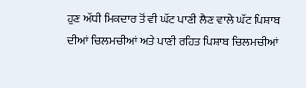ਹੁਣ ਅੱਧੀ ਮਿਕਦਾਰ ਤੋਂ ਵੀ ਘੱਟ ਪਾਣੀ ਲੈਣ ਵਾਲੇ ਘੱਟ ਪਿਸ਼ਾਬ ਦੀਆਂ ਚਿਲਮਚੀਆਂ ਅਤੇ ਪਾਣੀ ਰਹਿਤ ਪਿਸ਼ਾਬ ਚਿਲਮਚੀਆਂ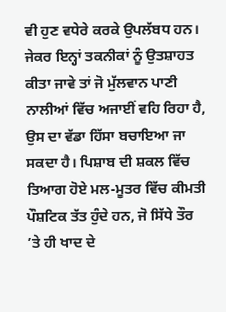ਵੀ ਹੁਣ ਵਧੇਰੇ ਕਰਕੇ ਉਪਲੱਬਧ ਹਨ। ਜੇਕਰ ਇਨ੍ਹਾਂ ਤਕਨੀਕਾਂ ਨੂੰ ਉਤਸ਼ਾਹਤ ਕੀਤਾ ਜਾਵੇ ਤਾਂ ਜੋ ਮੁੱਲਵਾਨ ਪਾਣੀ ਨਾਲੀਆਂ ਵਿੱਚ ਅਜਾਈਂ ਵਹਿ ਰਿਹਾ ਹੈ, ਉਸ ਦਾ ਵੱਡਾ ਹਿੱਸਾ ਬਚਾਇਆ ਜਾ ਸਕਦਾ ਹੈ। ਪਿਸ਼ਾਬ ਦੀ ਸ਼ਕਲ ਵਿੱਚ ਤਿਆਗ ਹੋਏ ਮਲ-ਮੂਤਰ ਵਿੱਚ ਕੀਮਤੀ ਪੌਸ਼ਟਿਕ ਤੱਤ ਹੁੰਦੇ ਹਨ, ਜੋ ਸਿੱਧੇ ਤੌਰ ’ਤੇ ਹੀ ਖਾਦ ਦੇ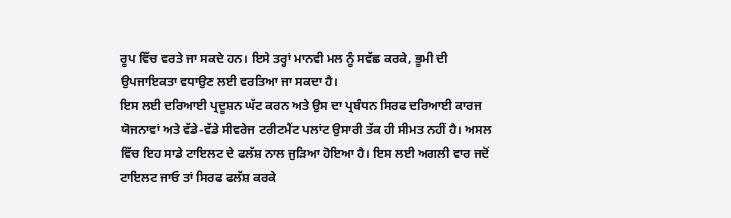ਰੂਪ ਵਿੱਚ ਵਰਤੇ ਜਾ ਸਕਦੇ ਹਨ। ਇਸੇ ਤਰ੍ਹਾਂ ਮਾਨਵੀ ਮਲ ਨੂੰ ਸਵੱਛ ਕਰਕੇ, ਭੂਮੀ ਦੀ ਉਪਜਾਇਕਤਾ ਵਧਾਉਣ ਲਈ ਵਰਤਿਆ ਜਾ ਸਕਦਾ ਹੈ।
ਇਸ ਲਈ ਦਰਿਆਈ ਪ੍ਰਦੂਸ਼ਨ ਘੱਟ ਕਰਨ ਅਤੇ ਉਸ ਦਾ ਪ੍ਰਬੰਧਨ ਸਿਰਫ ਦਰਿਆਈ ਕਾਰਜ ਯੋਜਨਾਵਾਂ ਅਤੇ ਵੱਡੇ-ਵੱਡੇ ਸੀਵਰੇਜ ਟਰੀਟਮੈਂਟ ਪਲਾਂਟ ਉਸਾਰੀ ਤੱਕ ਹੀ ਸੀਮਤ ਨਹੀਂ ਹੈ। ਅਸਲ ਵਿੱਚ ਇਹ ਸਾਡੇ ਟਾਇਲਟ ਦੇ ਫਲੱਸ਼ ਨਾਲ ਜੁੜਿਆ ਹੋਇਆ ਹੈ। ਇਸ ਲਈ ਅਗਲੀ ਵਾਰ ਜਦੋਂ ਟਾਇਲਟ ਜਾਓ ਤਾਂ ਸਿਰਫ ਫਲੱਸ਼ ਕਰਕੇ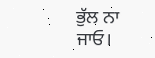ਭੁੱਲ ਨਾ ਜਾਓ।